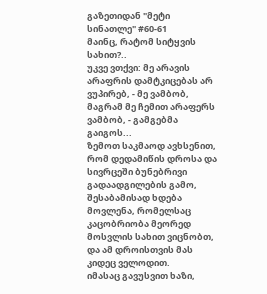გაზეთიდან "მეტი სინათლე" #60-61
მაინც, რატომ სიტყვის სახით?..
უკვე ვთქვი: მე არავის არაფრის დამტკიცებას არ ვუპირებ, - მე ვამბობ, მაგრამ მე ჩემით არაფერს ვამბობ, - გამგებმა გაიგოს...
ზემოთ საკმაოდ ავხსენით, რომ დედამიწის დროსა და სივრცეში ბუნებრივი გადაადგილების გამო, შესაბამისად ხდება მოვლენა, რომელსაც კაცობრიობა მეორედ მოსვლის სახით ვიცნობთ, და ამ დროისთვის მას კიდეც ველოდით.
იმასაც გავუსვით ხაზი,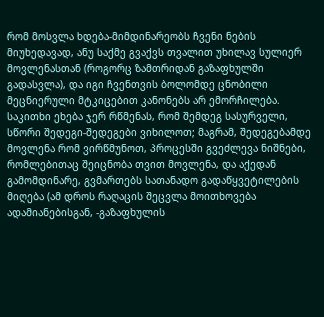რომ მოსვლა ხდება-მიმდინარეობს ჩვენი ნების მიუხედავად, ანუ საქმე გვაქვს თვალით უხილავ სულიერ მოვლენასთან (როგორც ზამთრიდან გაზაფხულში გადასვლა), და იგი ჩვენთვის ბოლომდე ცნობილი მეცნიერული მტკიცებით კანონებს არ ემორჩილება. საკითხი ეხება ჯერ რწმენას, რომ შემდეგ სასურველი, სწორი შედეგი-შედეგები ვიხილოთ; მაგრამ, შედეგებამდე მოვლენა რომ ვირწმუნოთ, პროცესში გვეძლევა ნიშნები, რომლებითაც შეიცნობა თვით მოვლენა, და აქედან გამომდინარე, გვმართებს სათანადო გადაწყვეტილების მიღება (ამ დროს რაღაცის შეცვლა მოითხოვება ადამიანებისგან, -გაზაფხულის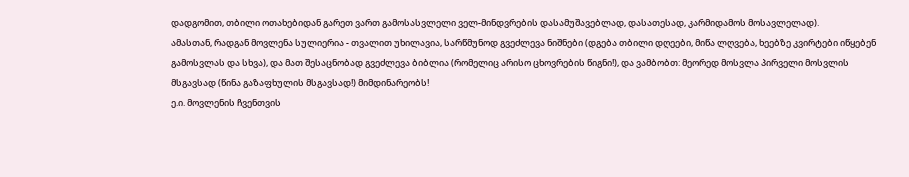დადგომით, თბილი ოთახებიდან გარეთ ვართ გამოსასვლელი ველ-მინდვრების დასამუშავებლად, დასათესად, კარმიდამოს მოსავლელად).
ამასთან, რადგან მოვლენა სულიერია - თვალით უხილავია, სარწმუნოდ გვეძლევა ნიშნები (დგება თბილი დღეები, მიწა ლღვება, ხეებზე კვირტები იწყებენ გამოსვლას და სხვა), და მათ შესაცნობად გვეძლევა ბიბლია (რომელიც არისო ცხოვრების წიგნი!), და ვამბობთ: მეორედ მოსვლა პირველი მოსვლის მსგავსად (წინა გაზაფხულის მსგავსად!) მიმდინარეობს!
ე.ი. მოვლენის ჩვენთვის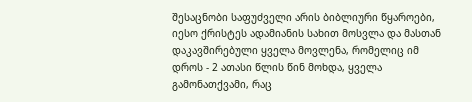შესაცნობი საფუძველი არის ბიბლიური წყაროები, იესო ქრისტეს ადამიანის სახით მოსვლა და მასთან დაკავშირებული ყველა მოვლენა, რომელიც იმ დროს - 2 ათასი წლის წინ მოხდა, ყველა გამონათქვამი, რაც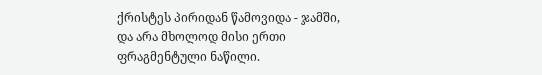ქრისტეს პირიდან წამოვიდა - ჯამში, და არა მხოლოდ მისი ერთი ფრაგმენტული ნაწილი.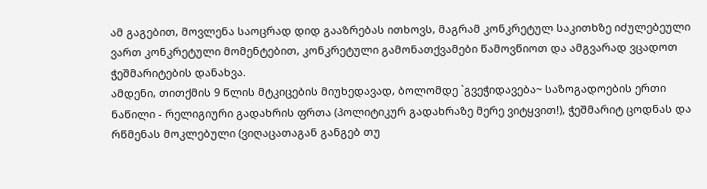ამ გაგებით, მოვლენა საოცრად დიდ გააზრებას ითხოვს, მაგრამ კონკრეტულ საკითხზე იძულებეული ვართ კონკრეტული მომენტებით, კონკრეტული გამონათქვამები წამოვწიოთ და ამგვარად ვცადოთ ჭეშმარიტების დანახვა.
ამდენი, თითქმის 9 წლის მტკიცების მიუხედავად, ბოლომდე `გვეჭიდავება~ საზოგადოების ერთი ნაწილი - რელიგიური გადახრის ფრთა (პოლიტიკურ გადახრაზე მერე ვიტყვით!), ჭეშმარიტ ცოდნას და რწმენას მოკლებული (ვიღაცათაგან განგებ თუ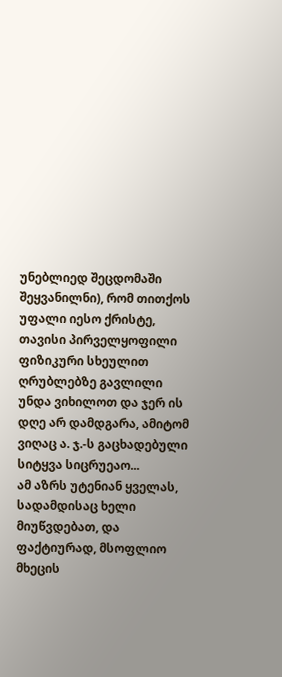უნებლიედ შეცდომაში შეყვანილნი), რომ თითქოს უფალი იესო ქრისტე, თავისი პირველყოფილი ფიზიკური სხეულით ღრუბლებზე გავლილი უნდა ვიხილოთ და ჯერ ის დღე არ დამდგარა, ამიტომ ვიღაც ა. ჯ.-ს გაცხადებული სიტყვა სიცრუეაო...
ამ აზრს უტენიან ყველას, სადამდისაც ხელი მიუწვდებათ, და ფაქტიურად, მსოფლიო მხეცის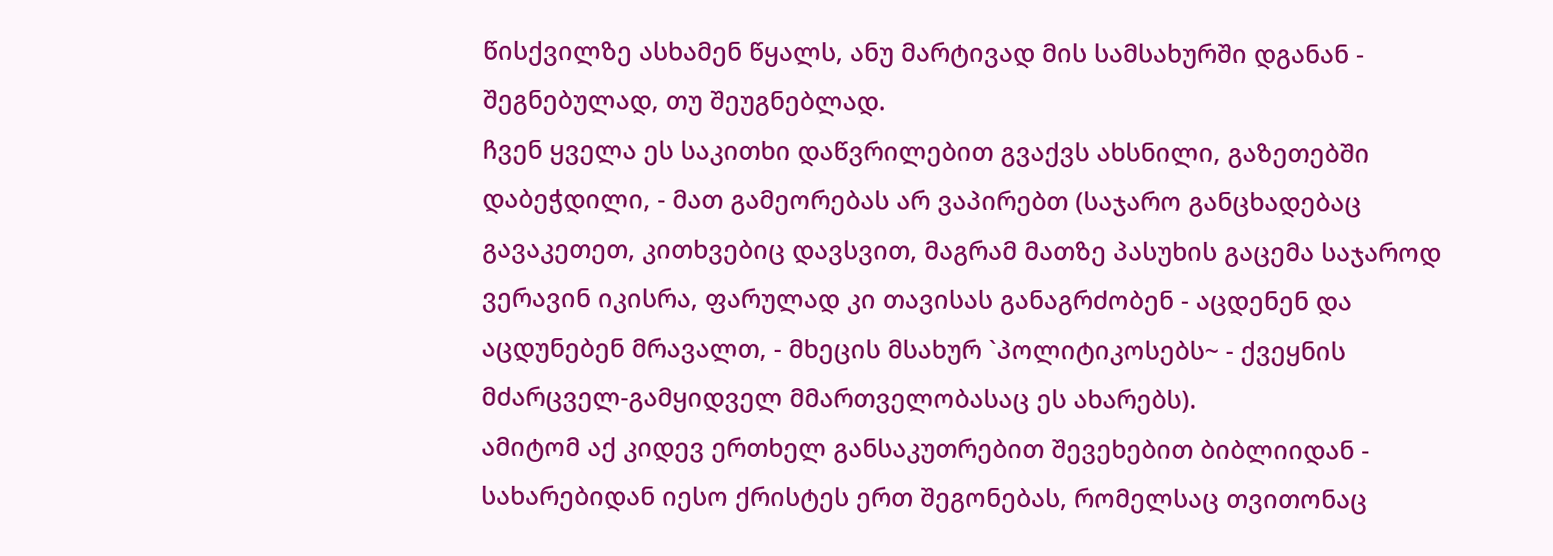წისქვილზე ასხამენ წყალს, ანუ მარტივად მის სამსახურში დგანან - შეგნებულად, თუ შეუგნებლად.
ჩვენ ყველა ეს საკითხი დაწვრილებით გვაქვს ახსნილი, გაზეთებში დაბეჭდილი, - მათ გამეორებას არ ვაპირებთ (საჯარო განცხადებაც გავაკეთეთ, კითხვებიც დავსვით, მაგრამ მათზე პასუხის გაცემა საჯაროდ ვერავინ იკისრა, ფარულად კი თავისას განაგრძობენ - აცდენენ და აცდუნებენ მრავალთ, - მხეცის მსახურ `პოლიტიკოსებს~ - ქვეყნის მძარცველ-გამყიდველ მმართველობასაც ეს ახარებს).
ამიტომ აქ კიდევ ერთხელ განსაკუთრებით შევეხებით ბიბლიიდან - სახარებიდან იესო ქრისტეს ერთ შეგონებას, რომელსაც თვითონაც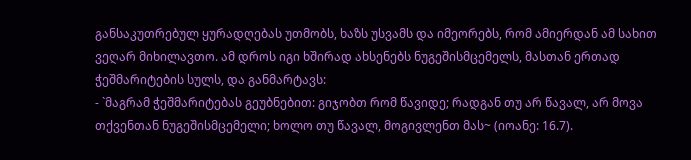განსაკუთრებულ ყურადღებას უთმობს, ხაზს უსვამს და იმეორებს, რომ ამიერდან ამ სახით ვეღარ მიხილავთო. ამ დროს იგი ხშირად ახსენებს ნუგეშისმცემელს, მასთან ერთად ჭეშმარიტების სულს, და განმარტავს:
- `მაგრამ ჭეშმარიტებას გეუბნებით: გიჯობთ რომ წავიდე; რადგან თუ არ წავალ, არ მოვა თქვენთან ნუგეშისმცემელი; ხოლო თუ წავალ, მოგივლენთ მას~ (იოანე: 16.7).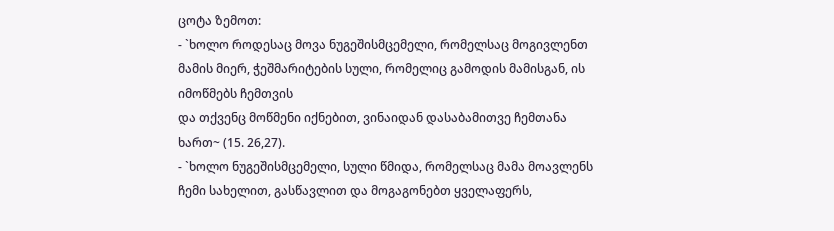ცოტა ზემოთ:
- `ხოლო როდესაც მოვა ნუგეშისმცემელი, რომელსაც მოგივლენთ მამის მიერ, ჭეშმარიტების სული, რომელიც გამოდის მამისგან, ის იმოწმებს ჩემთვის
და თქვენც მოწმენი იქნებით, ვინაიდან დასაბამითვე ჩემთანა ხართ~ (15. 26,27).
- `ხოლო ნუგეშისმცემელი, სული წმიდა, რომელსაც მამა მოავლენს ჩემი სახელით, გასწავლით და მოგაგონებთ ყველაფერს,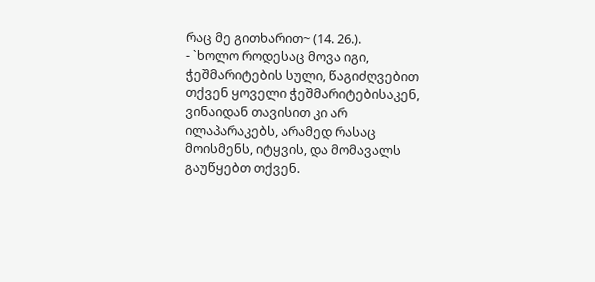რაც მე გითხარით~ (14. 26.).
- `ხოლო როდესაც მოვა იგი, ჭეშმარიტების სული, წაგიძღვებით თქვენ ყოველი ჭეშმარიტებისაკენ, ვინაიდან თავისით კი არ ილაპარაკებს, არამედ რასაც მოისმენს, იტყვის, და მომავალს გაუწყებთ თქვენ.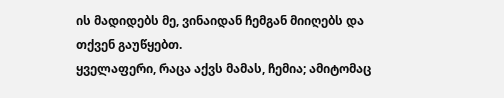ის მადიდებს მე, ვინაიდან ჩემგან მიიღებს და თქვენ გაუწყებთ.
ყველაფერი, რაცა აქვს მამას, ჩემია; ამიტომაც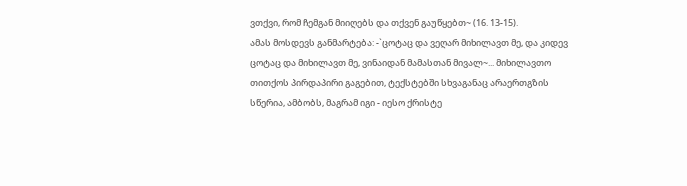ვთქვი, რომ ჩემგან მიიღებს და თქვენ გაუწყებთ~ (16. 13-15).
ამას მოსდევს განმარტება: -`ცოტაც და ვეღარ მიხილავთ მე, და კიდევ ცოტაც და მიხილავთ მე, ვინაიდან მამასთან მივალ~... მიხილავთო თითქოს პირდაპირი გაგებით, ტექსტებში სხვაგანაც არაერთგზის სწერია, ამბობს, მაგრამ იგი - იესო ქრისტე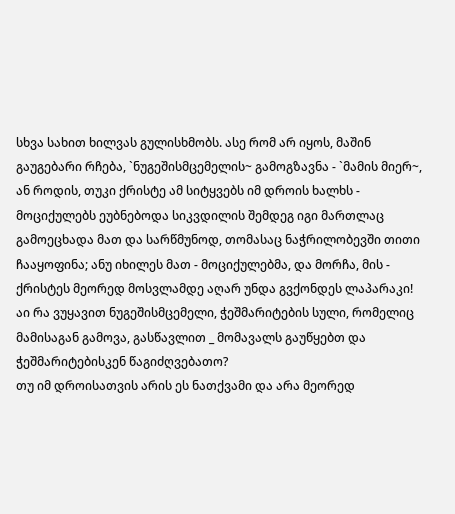სხვა სახით ხილვას გულისხმობს. ასე რომ არ იყოს, მაშინ გაუგებარი რჩება, `ნუგეშისმცემელის~ გამოგზავნა - `მამის მიერ~, ან როდის, თუკი ქრისტე ამ სიტყვებს იმ დროის ხალხს - მოციქულებს ეუბნებოდა სიკვდილის შემდეგ იგი მართლაც გამოეცხადა მათ და სარწმუნოდ, თომასაც ნაჭრილობევში თითი ჩააყოფინა; ანუ იხილეს მათ - მოციქულებმა, და მორჩა, მის - ქრისტეს მეორედ მოსვლამდე აღარ უნდა გვქონდეს ლაპარაკი!
აი რა ვუყავით ნუგეშისმცემელი, ჭეშმარიტების სული, რომელიც მამისაგან გამოვა, გასწავლით _ მომავალს გაუწყებთ და ჭეშმარიტებისკენ წაგიძღვებათო?
თუ იმ დროისათვის არის ეს ნათქვამი და არა მეორედ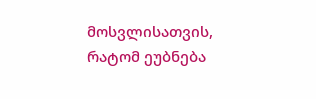მოსვლისათვის, რატომ ეუბნება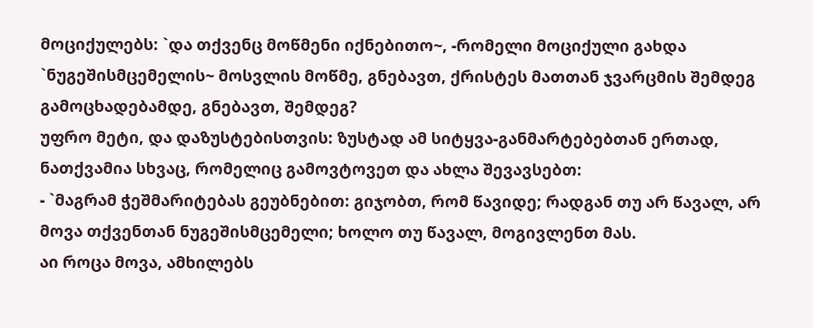მოციქულებს: `და თქვენც მოწმენი იქნებითო~, -რომელი მოციქული გახდა `ნუგეშისმცემელის~ მოსვლის მოწმე, გნებავთ, ქრისტეს მათთან ჯვარცმის შემდეგ გამოცხადებამდე, გნებავთ, შემდეგ?
უფრო მეტი, და დაზუსტებისთვის: ზუსტად ამ სიტყვა-განმარტებებთან ერთად, ნათქვამია სხვაც, რომელიც გამოვტოვეთ და ახლა შევავსებთ:
- `მაგრამ ჭეშმარიტებას გეუბნებით: გიჯობთ, რომ წავიდე; რადგან თუ არ წავალ, არ მოვა თქვენთან ნუგეშისმცემელი; ხოლო თუ წავალ, მოგივლენთ მას.
აი როცა მოვა, ამხილებს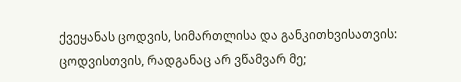ქვეყანას ცოდვის, სიმართლისა და განკითხვისათვის:
ცოდვისთვის, რადგანაც არ ვწამვარ მე;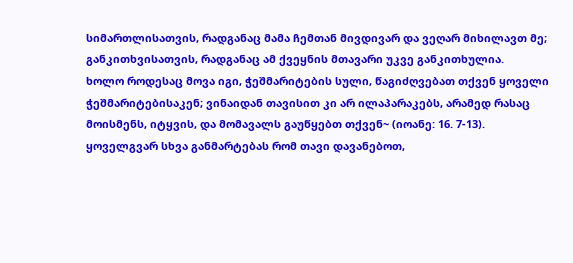სიმართლისათვის, რადგანაც მამა ჩემთან მივდივარ და ვეღარ მიხილავთ მე;
განკითხვისათვის, რადგანაც ამ ქვეყნის მთავარი უკვე განკითხულია.
ხოლო როდესაც მოვა იგი, ჭეშმარიტების სული, წაგიძღვებათ თქვენ ყოველი ჭეშმარიტებისაკენ; ვინაიდან თავისით კი არ ილაპარაკებს, არამედ რასაც მოისმენს, იტყვის, და მომავალს გაუწყებთ თქვენ~ (იოანე: 16. 7-13).
ყოველგვარ სხვა განმარტებას რომ თავი დავანებოთ,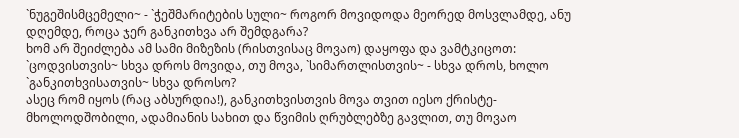`ნუგეშისმცემელი~ - `ჭეშმარიტების სული~ როგორ მოვიდოდა მეორედ მოსვლამდე, ანუ დღემდე, როცა ჯერ განკითხვა არ შემდგარა?
ხომ არ შეიძლება ამ სამი მიზეზის (რისთვისაც მოვაო) დაყოფა და ვამტკიცოთ: `ცოდვისთვის~ სხვა დროს მოვიდა, თუ მოვა, `სიმართლისთვის~ - სხვა დროს, ხოლო `განკითხვისათვის~ სხვა დროსო?
ასეც რომ იყოს (რაც აბსურდია!), განკითხვისთვის მოვა თვით იესო ქრისტე- მხოლოდშობილი, ადამიანის სახით და წვიმის ღრუბლებზე გავლით, თუ მოვაო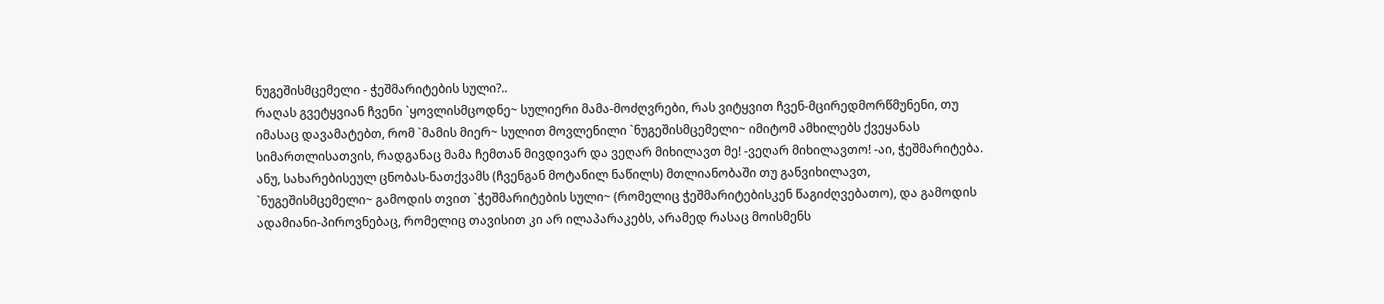ნუგეშისმცემელი - ჭეშმარიტების სული?..
რაღას გვეტყვიან ჩვენი `ყოვლისმცოდნე~ სულიერი მამა-მოძღვრები, რას ვიტყვით ჩვენ-მცირედმორწმუნენი, თუ იმასაც დავამატებთ, რომ `მამის მიერ~ სულით მოვლენილი `ნუგეშისმცემელი~ იმიტომ ამხილებს ქვეყანას სიმართლისათვის, რადგანაც მამა ჩემთან მივდივარ და ვეღარ მიხილავთ მე! -ვეღარ მიხილავთო! -აი, ჭეშმარიტება.
ანუ, სახარებისეულ ცნობას-ნათქვამს (ჩვენგან მოტანილ ნაწილს) მთლიანობაში თუ განვიხილავთ, `ნუგეშისმცემელი~ გამოდის თვით `ჭეშმარიტების სული~ (რომელიც ჭეშმარიტებისკენ წაგიძღვებათო), და გამოდის ადამიანი-პიროვნებაც, რომელიც თავისით კი არ ილაპარაკებს, არამედ რასაც მოისმენს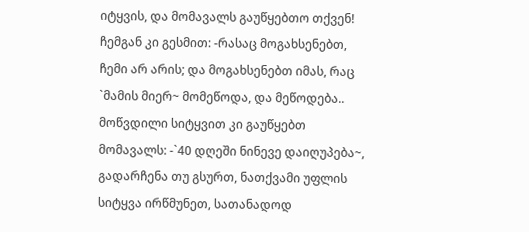იტყვის, და მომავალს გაუწყებთო თქვენ!
ჩემგან კი გესმით: -რასაც მოგახსენებთ, ჩემი არ არის; და მოგახსენებთ იმას, რაც `მამის მიერ~ მომეწოდა, და მეწოდება.. მოწვდილი სიტყვით კი გაუწყებთ მომავალს: -`40 დღეში ნინევე დაიღუპება~, გადარჩენა თუ გსურთ, ნათქვამი უფლის სიტყვა ირწმუნეთ, სათანადოდ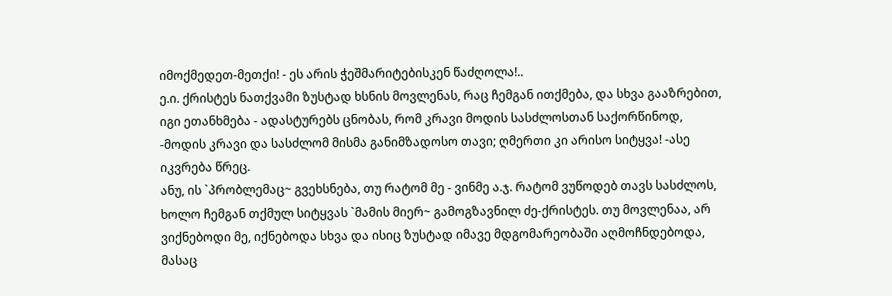იმოქმედეთ-მეთქი! - ეს არის ჭეშმარიტებისკენ წაძღოლა!..
ე.ი. ქრისტეს ნათქვამი ზუსტად ხსნის მოვლენას, რაც ჩემგან ითქმება, და სხვა გააზრებით, იგი ეთანხმება - ადასტურებს ცნობას, რომ კრავი მოდის სასძლოსთან საქორწინოდ, -მოდის კრავი და სასძლომ მისმა განიმზადოსო თავი; ღმერთი კი არისო სიტყვა! -ასე იკვრება წრეც.
ანუ, ის `პრობლემაც~ გვეხსნება, თუ რატომ მე - ვინმე ა.ჯ. რატომ ვუწოდებ თავს სასძლოს, ხოლო ჩემგან თქმულ სიტყვას `მამის მიერ~ გამოგზავნილ ძე-ქრისტეს. თუ მოვლენაა, არ ვიქნებოდი მე, იქნებოდა სხვა და ისიც ზუსტად იმავე მდგომარეობაში აღმოჩნდებოდა, მასაც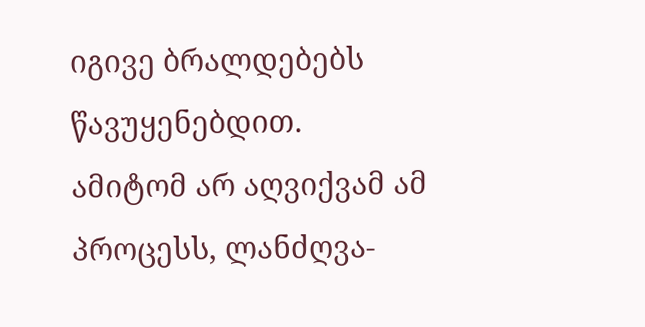იგივე ბრალდებებს წავუყენებდით.
ამიტომ არ აღვიქვამ ამ პროცესს, ლანძღვა-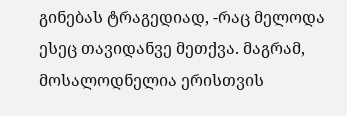გინებას ტრაგედიად, -რაც მელოდა ესეც თავიდანვე მეთქვა. მაგრამ, მოსალოდნელია ერისთვის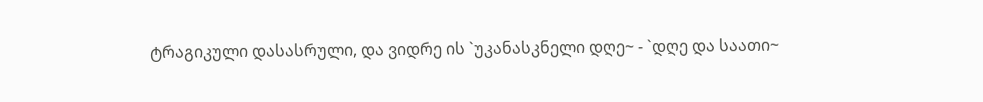ტრაგიკული დასასრული, და ვიდრე ის `უკანასკნელი დღე~ - `დღე და საათი~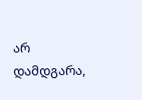არ დამდგარა,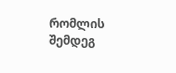რომლის შემდეგ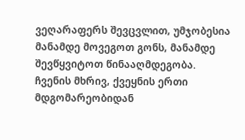ვეღარაფერს შევცვლით, უმჯობესია მანამდე მოვეგოთ გონს, მანამდე შევწყვიტოთ წინააღმდეგობა.
ჩვენის მხრივ, ქვეყნის ერთი მდგომარეობიდან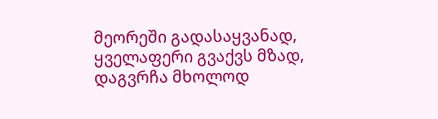მეორეში გადასაყვანად, ყველაფერი გვაქვს მზად, დაგვრჩა მხოლოდ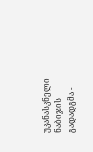უკანასკნელი ნაბიჯის გადადგმა -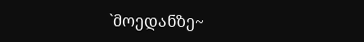`მოედანზე~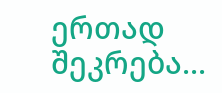ერთად შეკრება...